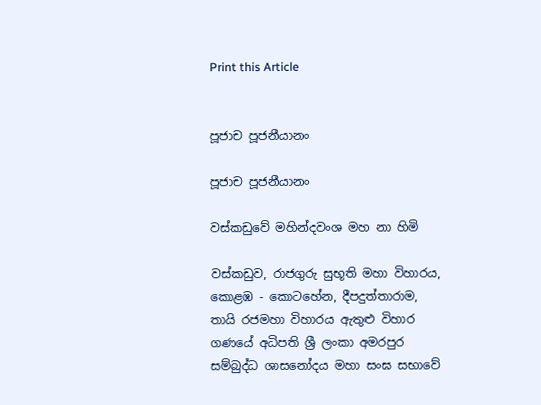Print this Article


පූජාච පූජනීයානං

පූජාච පූජනීයානං

වස්කඩුවේ මහින්දවංශ මහ නා හිමි

වස්කඩුව, රාජගුරු සුභූති මහා විහාරය, කොළඹ - කොටහේන, දීපදුත්තාරාම, තායි රජමහා විහාරය ඇතුළු විහාර ගණයේ අධිපති ශ්‍රී ලංකා අමරපුර සම්බුද්ධ ශාසනෝදය මහා සංඝ සභාවේ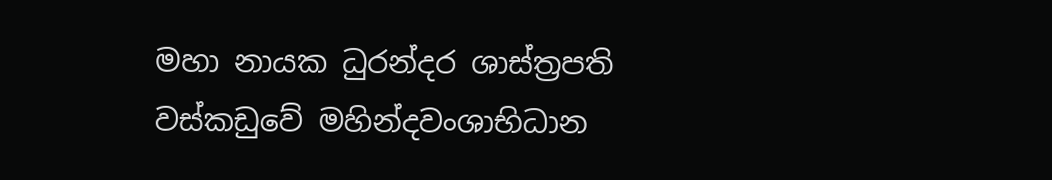මහා නායක ධුරන්දර ශාස්ත්‍රපති වස්කඩුවේ මහින්දවංශාභිධාන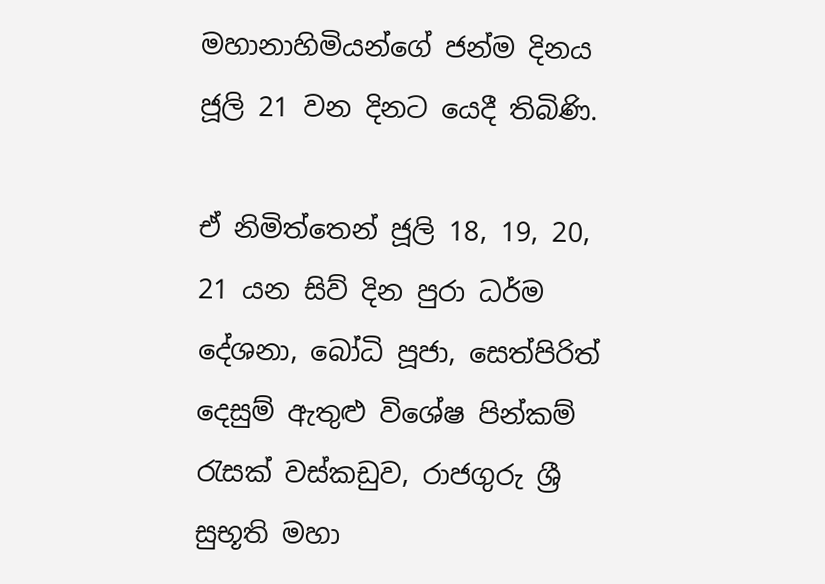මහානාහිමියන්ගේ ජන්ම දිනය ජූලි 21 වන දිනට යෙදී තිබිණි.

ඒ නිමිත්තෙන් ජූලි 18, 19, 20, 21 යන සිව් දින පුරා ධර්ම දේශනා, බෝධි පූජා, සෙත්පිරිත් දෙසුම් ඇතුළු විශේෂ පින්කම් රැසක් වස්කඩුව, රාජගුරු ශ්‍රී සුභූති මහා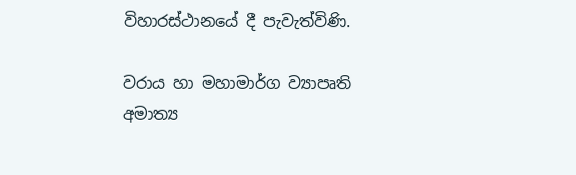විහාරස්ථානයේ දී පැවැත්විණි.

වරාය හා මහාමාර්ග ව්‍යාපෘති අමාත්‍ය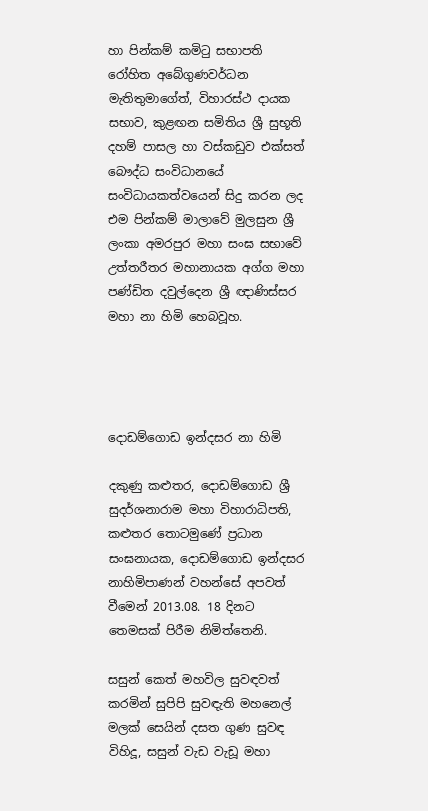හා පින්කම් කමිටු සභාපති රෝහිත අබේගුණවර්ධන මැතිතුමාගේත්, විහාරස්ථ දායක සභාව, කුළඟන සමිතිය ශ්‍රී සුභූති දහම් පාසල හා වස්කඩුව එක්සත් බෞද්ධ සංවිධානයේ සංවිධායකත්වයෙන් සිදු කරන ලද එම පින්කම් මාලාවේ මුලසුන ශ්‍රී ලංකා අමරපුර මහා සංඝ සභාවේ උත්තරීතර මහානායක අග්ග මහා පණ්ඩිත දවුල්දෙන ශ්‍රී ඥාණිස්සර මහා නා හිමි හෙබවූහ.




දොඩම්ගොඩ ඉන්දසර නා හිමි

දකුණු කළුතර, දොඩම්ගොඩ ශ්‍රී සුදර්ශනාරාම මහා විහාරාධිපති, කළුතර තොටමුණේ ප්‍රධාන සංඝනායක, දොඩම්ගොඩ ඉන්දසර නාහිමිපාණන් වහන්සේ අපවත් වීමෙන් 2013.08. 18 දිනට තෙමසක් පිරීම නිමිත්තෙනි.

සසුන් කෙත් මහවිල සුවඳවත් කරමින් සුපිපි සුවඳැති මහනෙල් මලක් සෙයින් දසත ගුණ සුවඳ විහිදූ, සසුන් වැඩ වැඩූ මහා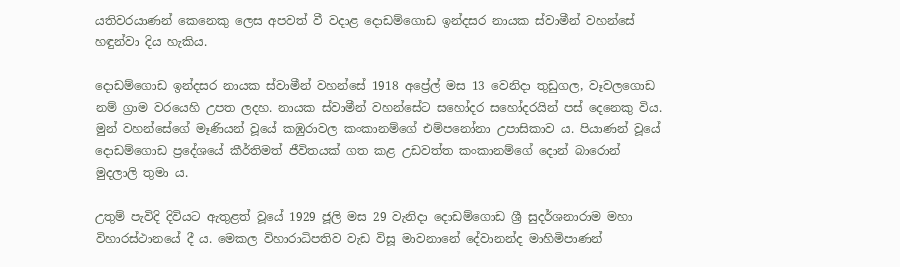යතිවරයාණන් කෙනෙකු ලෙස අපවත් වී වදාළ දොඩම්ගොඩ ඉන්දසර නායක ස්වාමීන් වහන්සේ හඳුන්වා දිය හැකිය.

දොඩම්ගොඩ ඉන්දසර නායක ස්වාමීන් වහන්සේ 1918 අප්‍රේල් මස 13 වෙනිදා තුඩුගල, වෑවලගොඩ නම් ග්‍රාම වරයෙහි උපත ලදහ. නායක ස්වාමීන් වහන්සේට සහෝදර සහෝදරයින් පස් දෙනෙකු විය. මුන් වහන්සේගේ මෑණියන් වූයේ කඹුරාවල කංකානම්ගේ එම්පනෝනා උපාසිකාව ය. පියාණන් වූයේ දොඩම්ගොඩ ප්‍රදේශයේ කීර්තිමත් ජීවිතයක් ගත කළ උඩවත්ත කංකානම්ගේ දොන් බාරොන් මුදලාලි තුමා ය.

උතුම් පැවිදි දිවියට ඇතුළත් වූයේ 1929 ජූලි මස 29 වැනිදා දොඩම්ගොඩ ශ්‍රී සුදර්ශනාරාම මහා විහාරස්ථානයේ දී ය. මෙකල විහාරාධිපතිව වැඩ විසූ මාවනානේ දේවානන්ද මාහිමිපාණන්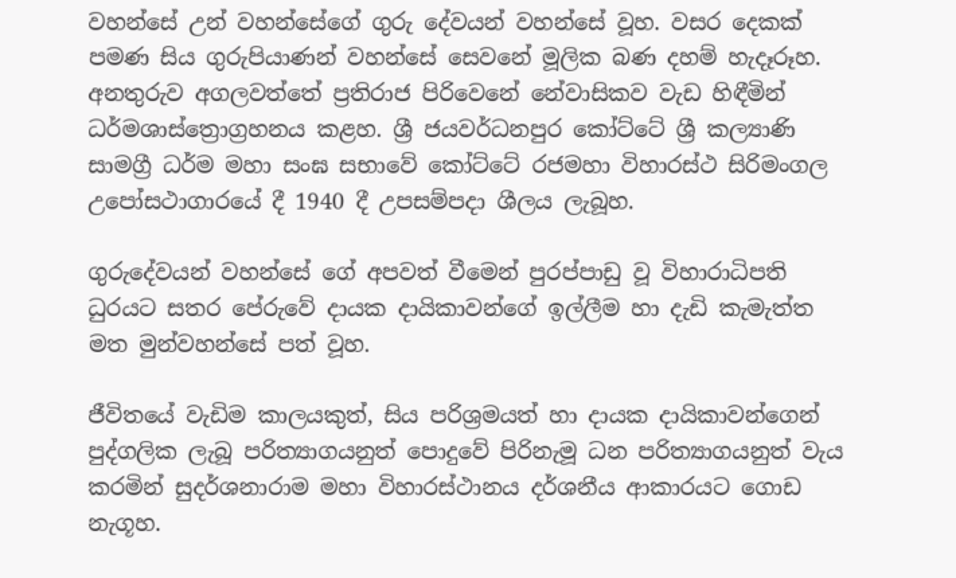වහන්සේ උන් වහන්සේගේ ගුරු දේවයන් වහන්සේ වූහ. වසර දෙකක් පමණ සිය ගුරුපියාණන් වහන්සේ සෙවනේ මූලික බණ දහම් හැදෑරූහ. අනතුරුව අගලවත්තේ ප්‍රතිරාජ පිරිවෙනේ නේවාසිකව වැඩ හිඳීමින් ධර්මශාස්ත්‍රොග්‍රහනය කළහ. ශ්‍රී ජයවර්ධනපුර කෝට්ටේ ශ්‍රී කල්‍යාණි සාමග්‍රී ධර්ම මහා සංඝ සභාවේ කෝට්ටේ රජමහා විහාරස්ථ සිරිමංගල උපෝසථාගාරයේ දී 1940 දී උපසම්පදා ශීලය ලැබූහ.

ගුරුදේවයන් වහන්සේ ගේ අපවත් වීමෙන් පුරප්පාඩු වූ විහාරාධිපති ධුරයට සතර පේරුවේ දායක දායිකාවන්ගේ ඉල්ලීම හා දැඩි කැමැත්ත මත මුන්වහන්සේ පත් වූහ.

ජීවිතයේ වැඩිම කාලයකුත්, සිය පරිශ්‍රමයත් හා දායක දායිකාවන්ගෙන් පුද්ගලික ලැබූ පරිත්‍යාගයනුත් පොදුවේ පිරිනැමූ ධන පරිත්‍යාගයනුත් වැය කරමින් සුදර්ශනාරාම මහා විහාරස්ථානය දර්ශනීය ආකාරයට ගොඩ නැගූහ.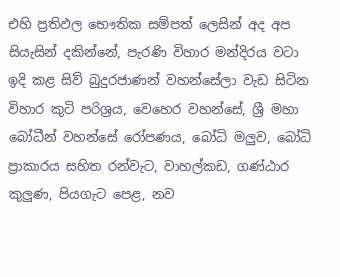එහි ප්‍රතිඵල භෞතික සම්පත් ලෙසින් අද අප සියැසින් දකින්නේ, පැරණි විහාර මන්දිරය වටා ඉදි කළ සිව් බුදුරජාණන් වහන්සේලා වැඩ සිටින විහාර කුටි පරිශ්‍රය, වෙහෙර වහන්සේ, ශ්‍රී මහා බෝධීන් වහන්සේ රෝපණය, බෝධි මලුව, බෝධි ප්‍රාකාරය සහිත රන්වැට, වාහල්කඩ, ගණ්ඨාර කුලුණ, පියගැට පෙළ, නව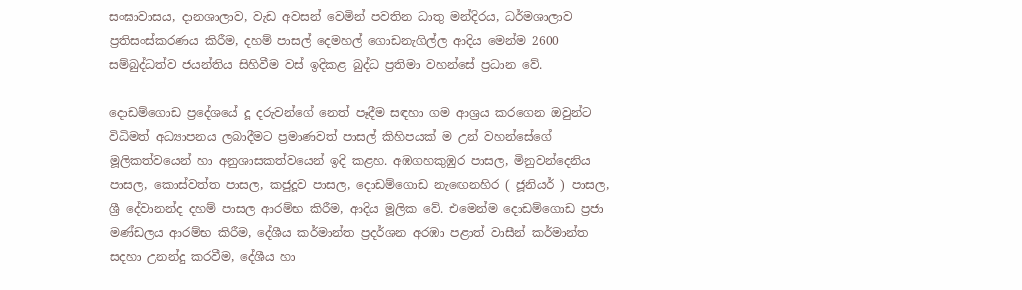සංඝාවාසය, දානශාලාව, වැඩ අවසන් වෙමින් පවතින ධාතු මන්දිරය, ධර්මශාලාව ප්‍රතිසංස්කරණය කිරීම, දහම් පාසල් දෙමහල් ගොඩනැගිල්ල ආදිය මෙන්ම 2600 සම්බුද්ධත්ව ජයන්තිය සිහිවීම වස් ඉදිකළ බුද්ධ ප්‍රතිමා වහන්සේ ප්‍රධාන වේ.

දොඩම්ගොඩ ප්‍රදේශයේ දූ දරුවන්ගේ නෙත් පෑදීම සඳහා ගම ආශ්‍රය කරගෙන ඔවුන්ට විධිමත් අධ්‍යාපනය ලබාදීමට ප්‍රමාණවත් පාසල් කිහිපයක් ම උන් වහන්සේගේ මූලිකත්වයෙන් හා අනුශාසකත්වයෙන් ඉදි කළහ. අඹගහකුඹුර පාසල, මිනුවන්දෙනිය පාසල, කොස්වත්ත පාසල, කජුදූව පාසල, දොඩම්ගොඩ නැඟෙනහිර ( ජූනියර් ) පාසල, ශ්‍රී දේවානන්ද දහම් පාසල ආරම්භ කිරීම, ආදිය මූලික වේ. එමෙන්ම දොඩම්ගොඩ ප්‍රජා මණ්ඩලය ආරම්භ කිරීම, දේශීය කර්මාන්ත ප්‍රදර්ශන අරඹා පළාත් වාසීන් කර්මාන්ත සදහා උනන්දු කරවීම, දේශීය හා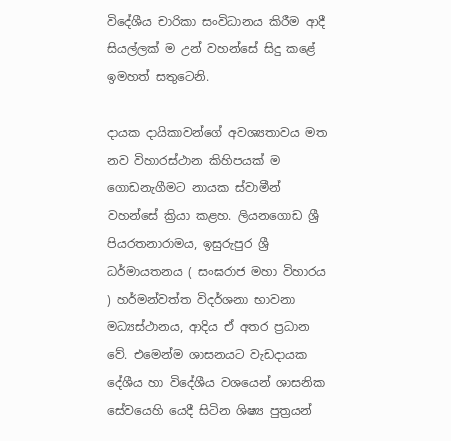විදේශීය චාරිකා සංවිධානය කිරීම ආදී සියල්ලක් ම උන් වහන්සේ සිදු කළේ ඉමහත් සතුටෙනි.

දායක දායිකාවන්ගේ අවශ්‍යතාවය මත නව විහාරස්ථාන කිහිපයක් ම ගොඩනැගීමට නායක ස්වාමීන් වහන්සේ ක්‍රියා කළහ. ලියනගොඩ ශ්‍රී පියරතනාරාමය, ඉසුරුපුර ශ්‍රී ධර්මායතනය ( සංඝරාජ මහා විහාරය ) හර්මන්වත්ත විදර්ශනා භාවනා මධ්‍යස්ථානය, ආදිය ඒ අතර ප්‍රධාන වේ. එමෙන්ම ශාසනයට වැඩදායක දේශීය හා විදේශීය වශයෙන් ශාසනික සේවයෙහි යෙදී සිටින ශිෂ්‍ය පුත්‍රයන්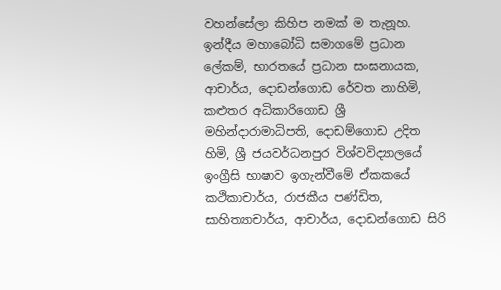වහන්සේලා කිහිප නමක් ම තැනූහ. ඉන්දීය මහාබෝධි සමාගමේ ප්‍රධාන ලේකම්, භාරතයේ ප්‍රධාන සංඝනායක, ආචාර්ය, දොඩන්ගොඩ රේවත නාහිමි, කළුතර අධිකාරිගොඩ ශ්‍රී මහින්දාරාමාධිපති, දොඩම්ගොඩ උදිත හිමි, ශ්‍රී ජයවර්ධනපුර විශ්වවිද්‍යාලයේ ඉංග්‍රීසි භාෂාව ඉගැන්වීමේ ඒකකයේ කථිකාචාර්ය, රාජකීය පණ්ඩිත, සාහිත්‍යාචාර්ය, ආචාර්ය, දොඩන්ගොඩ සිරි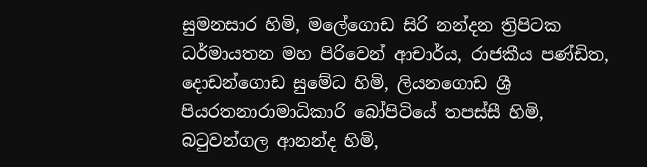සුමනසාර හිමි, මලේගොඩ සිරි නන්දන ත්‍රිපිටක ධර්මායතන මහ පිරිවෙන් ආචාර්ය, රාජකීය පණ්ඩිත, දොඩන්ගොඩ සුමේධ හිමි, ලියනගොඩ ශ්‍රී පියරතනාරාමාධිකාරි බෝපිටියේ තපස්සී හිමි, බටුවන්ගල ආනන්ද හිමි,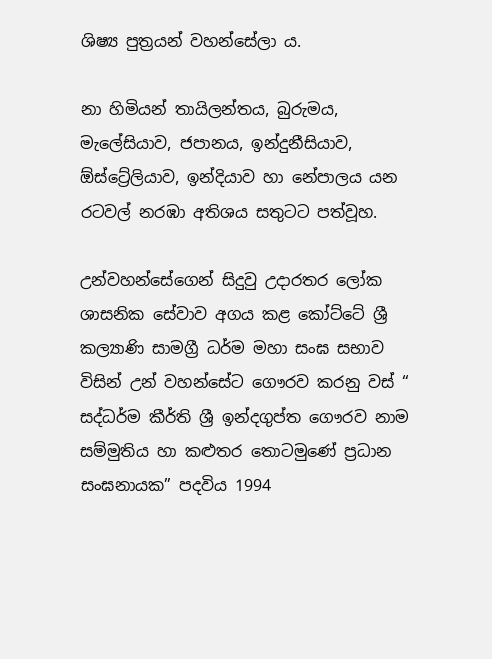ශිෂ්‍ය පුත්‍රයන් වහන්සේලා ය.

නා හිමියන් තායිලන්තය, බුරුමය, මැලේසියාව, ජපානය, ඉන්දුනීසියාව, ඕස්ට්‍රේලියාව, ඉන්දියාව හා නේපාලය යන රටවල් නරඹා අතිශය සතුටට පත්වූහ.

උන්වහන්සේගෙන් සිදුවු උදාරතර ලෝක ශාසනික සේවාව අගය කළ කෝට්ටේ ශ්‍රී කල්‍යාණි සාමග්‍රී ධර්ම මහා සංඝ සභාව විසින් උන් වහන්සේට ගෞරව කරනු වස් “ සද්ධර්ම කීර්ති ශ්‍රී ඉන්දගුප්ත ගෞරව නාම සම්මුතිය හා කළුතර තොටමුණේ ප්‍රධාන සංඝනායක” පදවිය 1994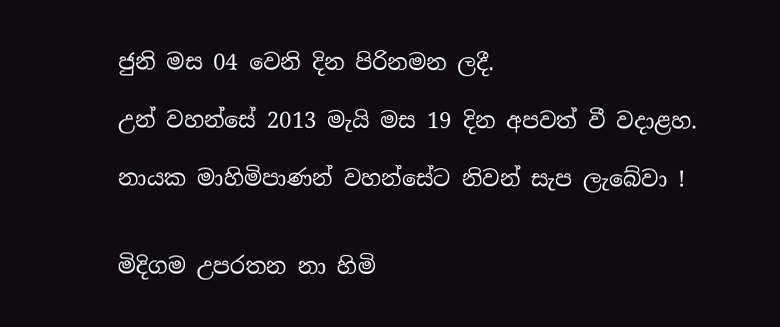ජුනි මස 04 වෙනි දින පිරිනමන ලදී.

උන් වහන්සේ 2013 මැයි මස 19 දින අපවත් වී වදාළහ.

නායක මාහිමිපාණන් වහන්සේට නිවන් සැප ලැබේවා !


මිදිගම උපරතන නා හිමි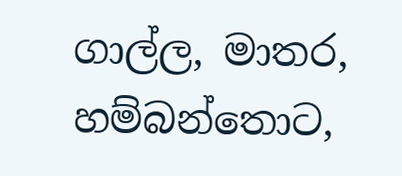ගාල්ල, මාතර, හම්බන්තොට,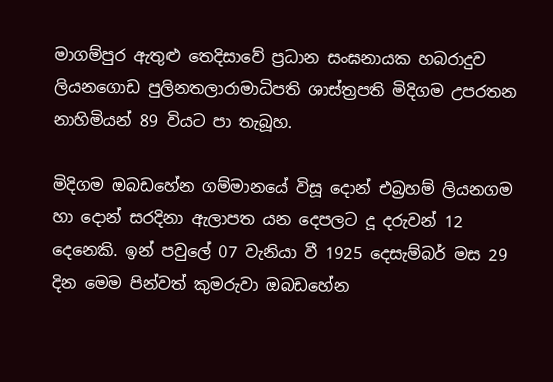මාගම්පුර ඇතුළු තෙදිසාවේ ප්‍රධාන සංඝනායක හබරාදුව ලියනගොඩ පුලිනතලාරාමාධිපති ශාස්ත්‍රපති මිදිගම උපරතන නාහිමියන් 89 වියට පා තැබූහ.

මිදිගම ඔබඩහේන ගම්මානයේ විසූ දොන් එබ්‍රහම් ලියනගම හා දොන් සරදිනා ඇලාපත යන දෙපලට දූ දරුවන් 12 දෙනෙකි. ඉන් පවුලේ 07 වැනියා වී 1925 දෙසැම්බර් මස 29 දින මෙම පින්වත් කුමරුවා ඔබඩහේන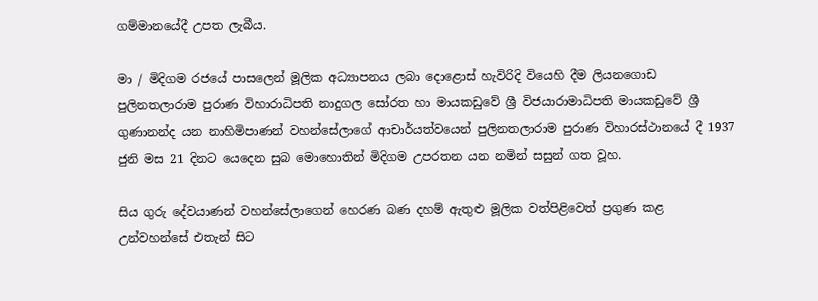ගම්මානයේදී උපත ලැබීය.

මා / මිදිගම රජයේ පාසලෙන් මූලික අධ්‍යාපනය ලබා දොළොස් හැවිරිදි වියෙහි දීම ලියනගොඩ පුලිනතලාරාම පුරාණ විහාරාධිපති නාදුගල සෝරත හා මායකඩුවේ ශ්‍රී විජයාරාමාධිපති මායකඩුවේ ශ්‍රී ගුණානන්ද යන නාහිමිපාණන් වහන්සේලාගේ ආචාර්යත්වයෙන් පුලිනතලාරාම පුරාණ විහාරස්ථානයේ දී 1937 ජුනි මස 21 දිනට යෙදෙන සුබ මොහොතින් මිදිගම උපරතන යන නමින් සසුන් ගත වූහ.

සිය ගුරු දේවයාණන් වහන්සේලාගෙන් හෙරණ බණ දහම් ඇතුළු මූලික වත්පිළිවෙත් ප්‍රගුණ කළ උන්වහන්සේ එතැන් සිට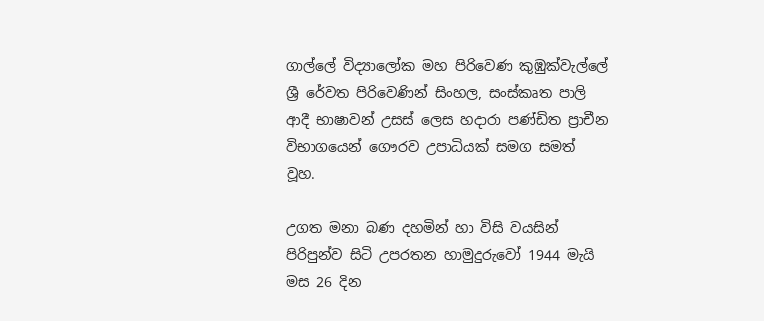ගාල්ලේ විද්‍යාලෝක මහ පිරිවෙණ කුඹුක්වැල්ලේ ශ්‍රී රේවත පිරිවෙණින් සිංහල, සංස්කෘත පාලි ආදී භාෂාවන් උසස් ලෙස හදාරා පණ්ඩිත ප්‍රාචීන විභාගයෙන් ගෞරව උපාධියක් සමග සමත් වූහ.

උගත මනා බණ දහමින් හා විසි වයසින් පිරිපුන්ව සිටි උපරතන හාමුදුරුවෝ 1944 මැයි මස 26 දින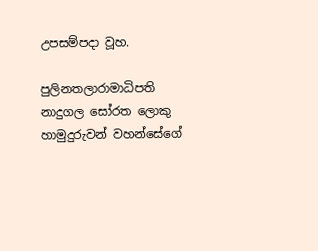උපසම්පදා වූහ.

පුලිනතලාරාමාධිපති නාදුගල සෝරත ලොකු හාමුදුරුවන් වහන්සේගේ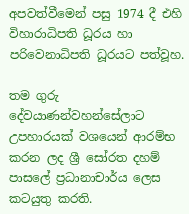අපවත්වීමෙන් පසු 1974 දී එහි විහාරාධිපති ධූරය හා පරිවෙනාධිපති ධූරයට පත්වූහ.

තම ගුරු දේවයාණන්වහන්සේලාට උපහාරයක් වශයෙන් ආරම්භ කරන ලද ශ්‍රී සෝරත දහම් පාසලේ ප්‍රධානාචාර්ය ලෙස කටයුතු කරති.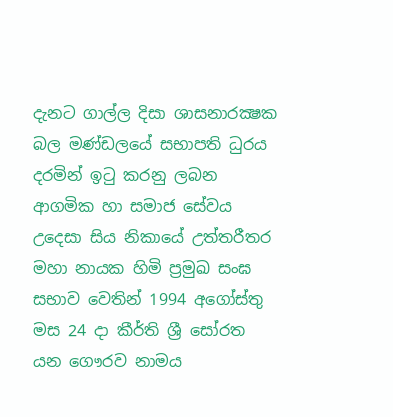දැනට ගාල්ල දිසා ශාසනාරක්‍ෂක බල මණ්ඩලයේ සභාපති ධුරය දරමින් ඉටු කරනු ලබන ආගමික හා සමාජ සේවය උදෙසා සිය නිකායේ උත්තරීතර මහා නායක හිමි ප්‍රමුඛ සංඝ සභාව වෙතින් 1994 අගෝස්තු මස 24 දා කීර්ති ශ්‍රී සෝරත යන ගෞරව නාමය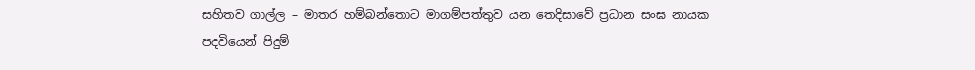සහිතව ගාල්ල – මාතර හම්බන්තොට මාගම්පත්තුව යන තෙදිසාවේ ප්‍රධාන සංඝ නායක පදවියෙන් පිදුම්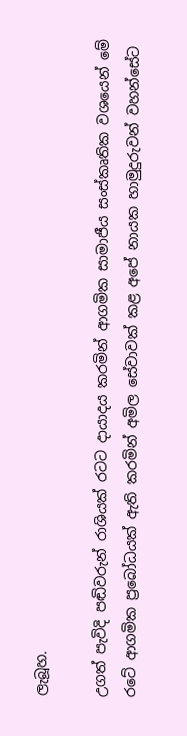ලැබූහ.

උගත් පැවිදි පඬිවරුන් රාශියක් රටට දායාදය කරමින් ආගමික සාමාජීය සංස්කෘතික වශයෙන් මේ රටේ ආගමික ප්‍රබෝධයක් ඇති කරමින් අමිල සේවාවක් කළ අපේ නායක හාමුදුරුවන් වහන්සේට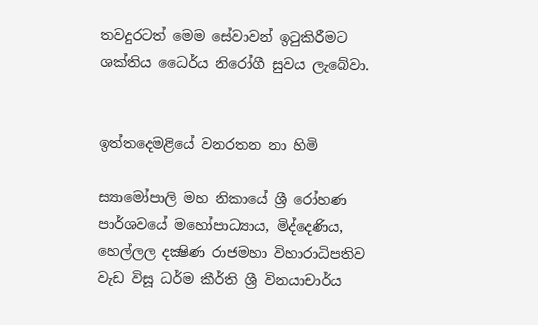තවදුරටත් මෙම සේවාවන් ඉටුකිරීමට ශක්තිය ධෛර්ය නිරෝගී සුවය ලැබේවා.


ඉත්තදෙමළියේ වනරතන නා හිමි

ස්‍යාමෝපාලි මහ නිකායේ ශ්‍රී රෝහණ පාර්ශවයේ මහෝපාධ්‍යාය, මිද්දෙණිය, හෙල්ලල දක්‍ෂිණ රාජමහා විහාරාධිපතිව වැඩ විසූ ධර්ම කීර්ති ශ්‍රී විනයාචාර්ය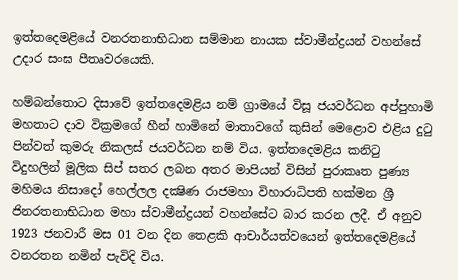ඉත්තදෙමළියේ වනරතනාභිධාන සම්මාන නායක ස්වාමීන්ද්‍රයන් වහන්සේ උදාර සංඝ පීතෘවරයෙකි.

හම්බන්තොට දිසාවේ ඉත්තදෙමළිය නම් ග්‍රාමයේ විසූ ජයවර්ධන අප්පුහාමි මහතාට දාව වික්‍රමගේ හීන් හාමිනේ මාතාවගේ කුසින් මෙළොව එළිය දුටු පින්වත් කුමරු නිකලස් ජයවර්ධන නම් විය. ඉත්තදෙමළිය කනිටු විදුහලින් මූලික සිප් සතර ලබන අතර මාපියන් විසින් පුරාකෘත පුණ්‍ය මහිමය නිසාදෝ හෙල්ලල දක්‍ෂිණ රාජමහා විහාරාධිපති හක්මන ශ්‍රී ජිනරතනාභිධාන මහා ස්වාමීන්ද්‍රයන් වහන්සේට බාර කරන ලදී. ඒ අනුව 1923 ජනවාරී මස 01 වන දින තෙළකි ආචාර්යත්වයෙන් ඉත්තදෙමළියේ වනරතන නමින් පැවිදි විය.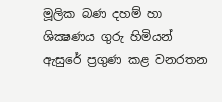මූලික බණ දහම් හා ශික්‍ෂණය ගුරු හිමියන් ඇසුරේ ප්‍රගුණ කළ වනරතන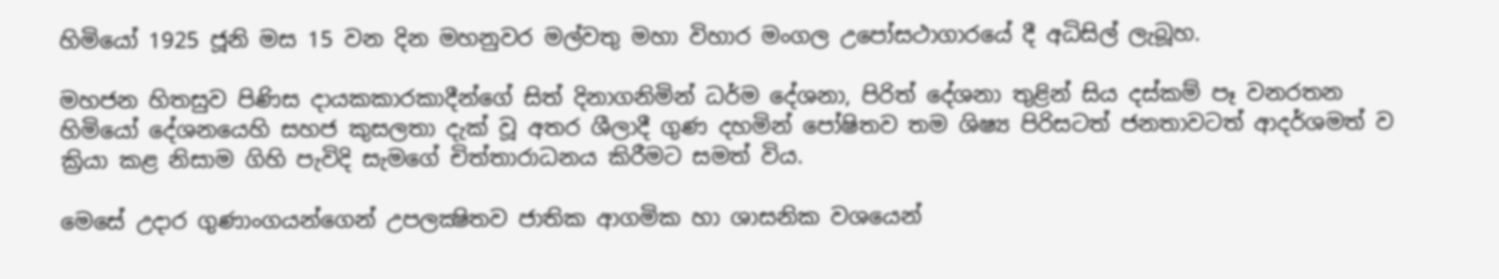හිමියෝ 1925 ජූනි මස 15 වන දින මහනුවර මල්වතු මහා විහාර මංගල උපෝසථාගාරයේ දී අධිසිල් ලැබූහ.

මහජන හිතසුව පිණිස දායකකාරකාදීන්ගේ සිත් දිනාගනිමින් ධර්ම දේශනා, පිරිත් දේශනා තුළින් සිය දස්කම් පෑ වනරතන හිමියෝ දේශනයෙහි සහජ කුසලතා දැක් වූ අතර ශීලාදී ගුණ දහමින් පෝෂිතව තම ශිෂ්‍ය පිරිසටත් ජනතාවටත් ආදර්ශමත් ව ක්‍රියා කළ නිසාම ගිහි පැවිදි සැමගේ චිත්තාරාධනය කිරීමට සමත් විය.

මෙසේ උදාර ගුණාංගයන්ගෙන් උපලක්‍ෂිතව ජාතික ආගමික හා ශාසනික වශයෙන්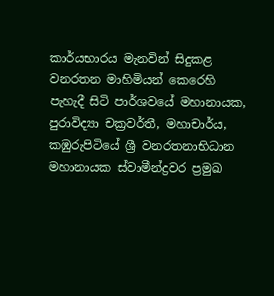කාර්යභාරය මැනවින් සිදුකළ වනරතන මාහිමියන් කෙරෙහි පැහැදී සිටි පාර්ශවයේ මහානායක, පුරාවිද්‍යා චක්‍රවර්තී, මහාචාර්ය, කඹුරුපිටියේ ශ්‍රී වනරතනාභිධාන මහානායක ස්වාමීන්ද්‍රවර ප්‍රමුඛ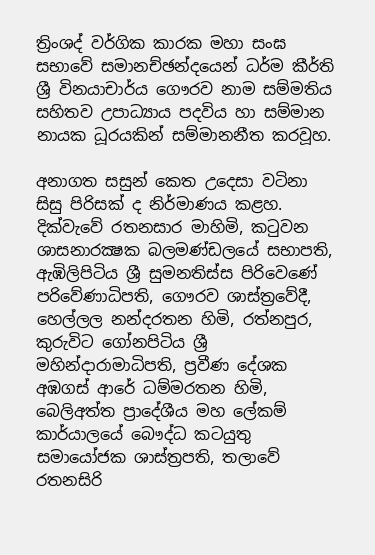ත්‍රිංශද් වර්ගික කාරක මහා සංඝ සභාවේ සමානච්ඡන්දයෙන් ධර්ම කීර්ති ශ්‍රී විනයාචාර්ය ගෞරව නාම සම්මතිය සහිතව උපාධ්‍යාය පදවිය හා සම්මාන නායක ධූරයකින් සම්මානනීත කරවූහ.

අනාගත සසුන් කෙත උදෙසා වටිනා සිසු පිරිසක් ද නිර්මාණය කළහ. දික්වැවේ රතනසාර මාහිමි, කටුවන ශාසනාරක්‍ෂක බලමණ්ඩලයේ සභාපති, ඇඹිලිපිටිය ශ්‍රී සුමනතිස්ස පිරිවෙණේ පරිවේණාධිපති, ගෞරව ශාස්ත්‍රවේදී, හෙල්ලල නන්දරතන හිමි, රත්නපුර, කුරුවිට ගෝනපිටිය ශ්‍රී මහින්දාරාමාධිපති, ප්‍රවීණ දේශක අඹගස් ආරේ ධම්මරතන හිමි, බෙලිඅත්ත ප්‍රාදේශීය මහ ලේකම් කාර්යාලයේ බෞද්ධ කටයුතු සමායෝජක ශාස්ත්‍රපති, තලාවේ රතනසිරි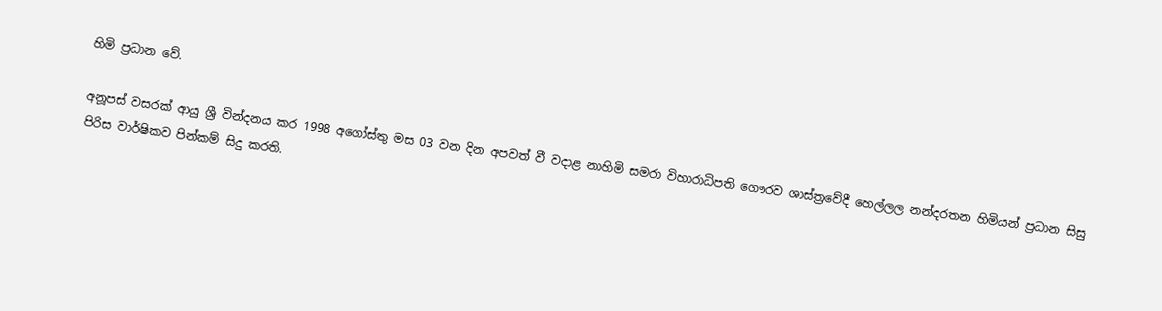හිමි ප්‍රධාන වේ.

අනූපස් වසරක් ආයු ශ්‍රී වින්දනය කර 1998 අගෝස්තු මස 03 වන දින අපවත් වී වදාළ නාහිමි සමරා විහාරාධිපති ගෞරව ශාස්ත්‍රවේදී හෙල්ලල නන්දරතන හිමියන් ප්‍රධාන සිසු පිරිස වාර්ෂිකව පින්කම් සිදු කරති.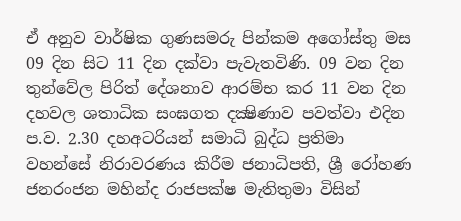ඒ අනුව වාර්ෂික ගුණසමරු පින්කම අගෝස්තු මස 09 දින සිට 11 දින දක්වා පැවැතවිණි. 09 වන දින තුන්වේල පිරිත් දේශනාව ආරම්භ කර 11 වන දින දහවල ශතාධික සංඝගත දක්‍ෂිණාව පවත්වා එදින ප.ව. 2.30 දහඅටරියන් සමාධි බුද්ධ ප්‍රතිමා වහන්සේ නිරාවරණය කිරීම ජනාධිපති, ශ්‍රී රෝහණ ජනරංජන මහින්ද රාජපක්ෂ මැතිතුමා විසින්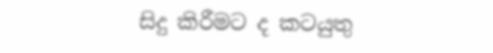සිදු කිරීමට ද කටයුතු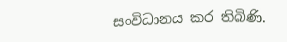සංවිධානය කර තිබිණි.